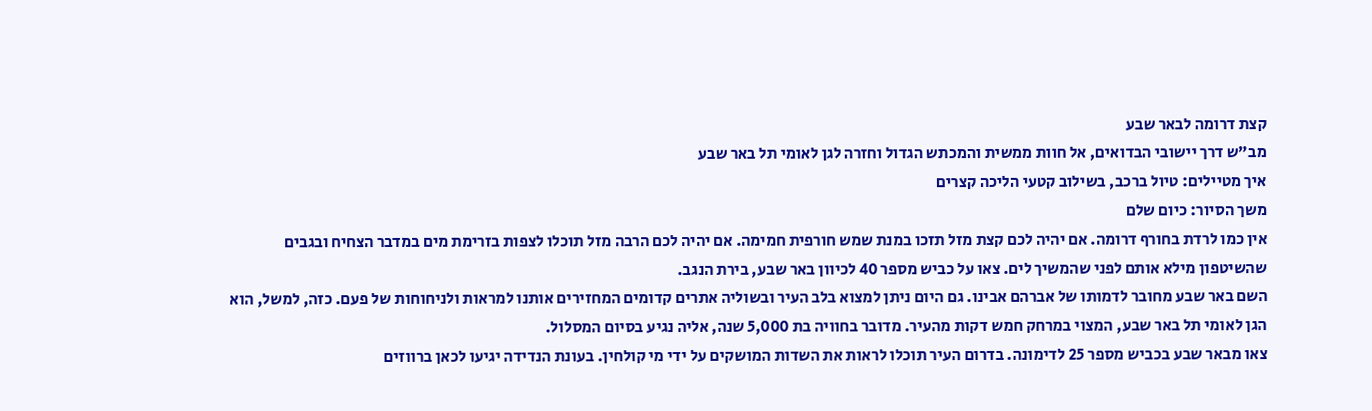קצת דרומה לבאר שבע
מב"ש דרך יישובי הבדואים, אל חוות ממשית והמכתש הגדול וחזרה לגן לאומי תל באר שבע
איך מטיילים: טיול ברכב, בשילוב קטעי הליכה קצרים
משך הסיור: כיום שלם
אין כמו לרדת בחורף דרומה. אם יהיה לכם קצת מזל תזכו במנת שמש חורפית חמימה. אם יהיה לכם הרבה מזל תוכלו לצפות בזרימת מים במדבר הצחיח ובגבים שהשיטפון מילא אותם לפני שהמשיך לים. צאו על כביש מספר 40 לכיוון באר שבע, בירת הנגב.
השם באר שבע מחובר לדמותו של אברהם אבינו. גם היום ניתן למצוא בלב העיר ובשוליה אתרים קדומים המחזירים אותנו למראות ולניחוחות של פעם. כזה, למשל, הוא הגן לאומי תל באר שבע, המצוי במרחק חמש דקות מהעיר. מדובר בחוויה בת 5,000 שנה, אליה נגיע בסיום המסלול.
צאו מבאר שבע בכביש מספר 25 לדימונה. בדרום העיר תוכלו לראות את השדות המושקים על ידי מי קולחין. בעונת הנדידה יגיעו לכאן ברווזים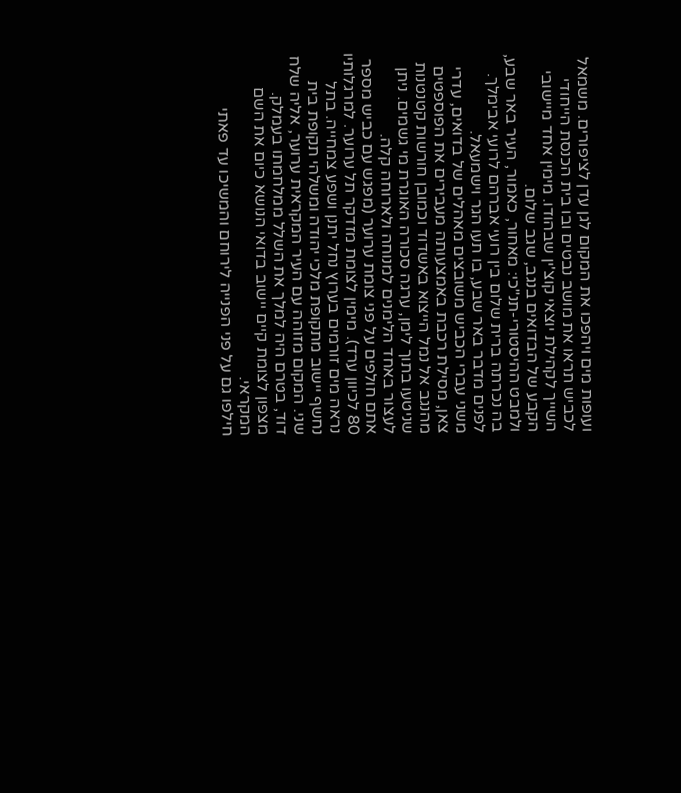ועופות מים ויהפכו את המקום לגן עדן לציפורים. משמאל לכביש תראו את מושב נבטים ובו בית הכנסת הייחודי השייך לקהילת יוצאי קוצ'ין שבהודו. מימין אחד מיישובי הקבע של הבדואים בנגב, שגב שלום.
ולמבט ההיסטורי-תנ"כי: מאחור, כאמור, העיר באר שבע, בה נכרתה ברית שלום בין רועי אברהם לרועי אבימלך. לפנים מדבר באר שבע, בו תעו הגר וישמעאל.
משני עברי הכביש משובצים מאהלים של בדואים, עדרי צאן, מסילת רכבת באמצעותה מעבירים את הפוספטים מהנגב אל נמל הייצוא באשדוד וכמובן חורשות קטנטנות שניטעו בתוך לימן, ערגה סכורה האוגרת מי גשמים. ניתן לעצור באחד הלימנים למנוחה ולארוחה קלה.
אתם חולפים על פני צומת ערוער (מפגש עם כביש מספר 80 לכיוון ערד). מימין לצומת מזדקר תל ערוער. למרגלותיו נראה מים זורמים בערוץ נחל יתנן ושפע צמחייה. בתל נחשף יישוב מתקופת מלכי יהודה ומשלהי תקופת בית שני. המקום מזוהה עם העיר המקראית ערוער, אליה שלח דוד, בטרם היה למלך את השלל ממלחמתו בעמלק. מצפון לצומת קיים יישוב בדואי הנושא כיום את השם המקראי.
חילפו גם על פני הפנייה לירוחם והמשיכו עד פאתי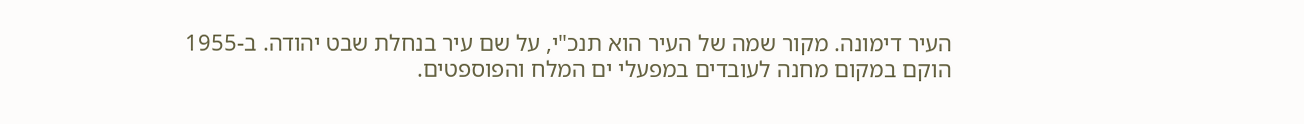העיר דימונה. מקור שמה של העיר הוא תנכ"י, על שם עיר בנחלת שבט יהודה. ב-1955 הוקם במקום מחנה לעובדים במפעלי ים המלח והפוספטים.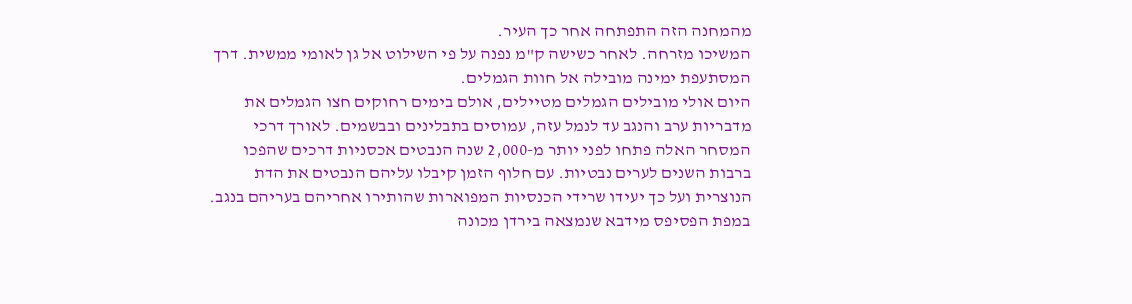מהמחנה הזה התפתחה אחר כך העיר.
המשיכו מזרחה. לאחר כשישה ק"מ נפנה על פי השילוט אל גן לאומי ממשית. דרך המסתעפת ימינה מובילה אל חוות הגמלים.
היום אולי מובילים הגמלים מטיילים, אולם בימים רחוקים חצו הגמלים את מדבריות ערב והנגב עד לנמל עזה, עמוסים בתבלינים ובבשמים. לאורך דרכי המסחר האלה פתחו לפני יותר מ-2,000 שנה הנבטים אכסניות דרכים שהפכו ברבות השנים לערים נבטיות. עם חלוף הזמן קיבלו עליהם הנבטים את הדת הנוצרית ועל כך יעידו שרידי הכנסיות המפוארות שהותירו אחריהם בעריהם בנגב. במפת הפסיפס מידבא שנמצאה בירדן מכונה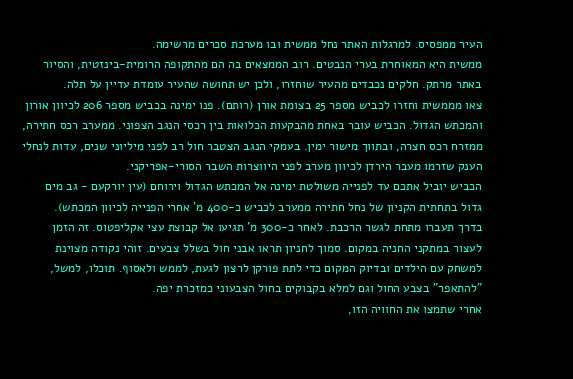העיר ממפסיס. למרגלות האתר נחל ממשית ובו מערכת סכרים מרשימה.
ממשית היא המאוחרת בערי הנבטים. רוב הממצאים בה הם מהתקופה הרומית-בינזטית, והסיור באתר מרתק. חלקים נכבדים מהעיר שוחזרו, ולכן יש תחושה שהעיר עומדת עדיין על תלה.
צאו מממשית וחזרו לכביש מספר 25 בצומת אורן (רותם). פנו ימינה בכביש מספר 206 לכיוון אורון והמכתש הגדול. הכביש עובר באחת מהבקעות הכלואות בין רכסי הנגב הצפוני. ממערב רכס חתירה, ממזרח רכס חצרה, ובתווך מישור ימין. בעמקי הנגב הצטבר חול רב לפני מיליוני שנים, עדות לנחלי הענק שזרמו מעבר הירדן לכיוון מערב לפני היווצרות השבר הסורי-אפריקני.
הכביש יוביל אתכם עד לפנייה משולטת ימינה אל המכתש הגדול וירוחם (עין יורקעם - גב מים גדול בתחתית הקניון של נחל חתירה ממערב לכביש כ-400 מ' אחרי הפנייה לכיוון המכתש).
בדרך תעברו מתחת לגשר הרכבת. לאחר כ-300 מ' תגיעו אל קבוצת עצי אקליפטוס. זה הזמן לעצור במתקני החניה במקום. סמוך לחניון תראו אבני חול בשלל צבעים. זוהי נקודה מצוינת למשחק עם הילדים ובדיוק המקום כדי לתת פורקן לרצון לגעת, לממש ולאסוף. תוכלו, למשל, "להתאפר" בצבע החול וגם למלא בקבוקים בחול הצבעוני כמזכרת יפה.
אחרי שתמצו את החוויה הזו,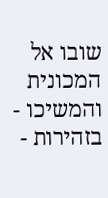שובו אל המכונית והמשיכו - בזהירות -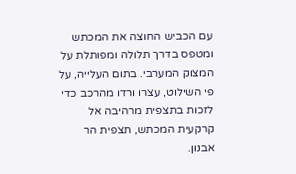עם הכביש החוצה את המכתש ומטפס בדרך תלולה ומפותלת על המצוק המערבי. בתום העלייה, על פי השילוט, עצרו ורדו מהרכב כדי לזכות בתצפית מרהיבה אל קרקעית המכתש, תצפית הר אבנון.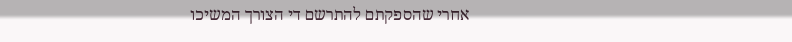אחרי שהספקתם להתרשם די הצורך המשיכו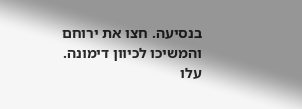בנסיעה. חצו את ירוחם והמשיכו לכיוון דימונה.
עלו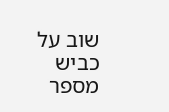שוב על כביש מספר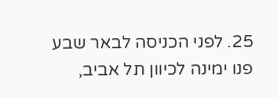25. לפני הכניסה לבאר שבע פנו ימינה לכיוון תל אביב,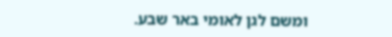ומשם לגן לאומי באר שבע.